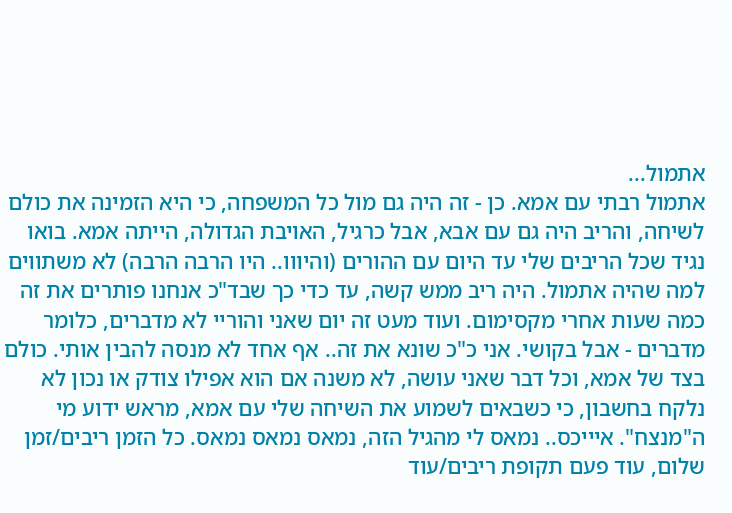אתמול...
אתמול רבתי עם אמא. כן - זה היה גם מול כל המשפחה, כי היא הזמינה את כולם לשיחה, והריב היה גם עם אבא, אבל כרגיל, האויבת הגדולה, הייתה אמא. בואו נגיד שכל הריבים שלי עד היום עם ההורים (והיווו.. היו הרבה הרבה) לא משתווים למה שהיה אתמול. היה ריב ממש קשה, עד כדי כך שבד"כ אנחנו פותרים את זה כמה שעות אחרי מקסימום. ועוד מעט זה יום שאני והוריי לא מדברים, כלומר מדברים - אבל בקושי. אני כ"כ שונא את זה.. אף אחד לא מנסה להבין אותי. כולם בצד של אמא, וכל דבר שאני עושה, לא משנה אם הוא אפילו צודק או נכון לא נלקח בחשבון, כי כשבאים לשמוע את השיחה שלי עם אמא, מראש ידוע מי ה"מנצח". איייכס.. נמאס לי מהגיל הזה, נמאס נמאס נמאס. כל הזמן ריבים/זמן שלום, עוד פעם תקופת ריבים/עוד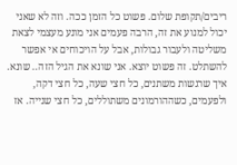ריבים/תקופת שלום. פשוט כל הזמן ככה. וזה לא שאני יכול למנוע את זה, הרבה פעמים אני מונע מעצמי לצאת משליטה ולעבור גבולות, אבל על הויכוחים אי אפשר להשתלט. זה פשוט יוצא. אני שונא את הגיל הזה.. שונא. איך שרגשות משתנים, כל חצי שעה, כל חצי דקה, ולפעמים, כשההורמונים משתוללים, כל חצי שנייה. אז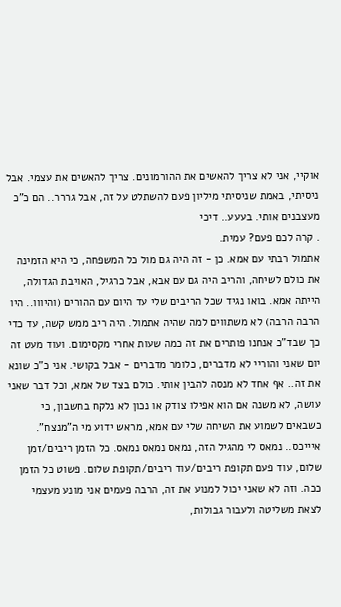אוקיי, אני לא צריך להאשים את ההורמונים. צריך להאשים את עצמי. אבל ניסיתי, באמת שניסיתי מיליון פעם להשתלט על זה, אבל גררר.. הם כ"כ מעצבנים אותי. בעעע.. דיכי
. קרה לכם פעם? עמית.
אתמול רבתי עם אמא. כן - זה היה גם מול כל המשפחה, כי היא הזמינה את כולם לשיחה, והריב היה גם עם אבא, אבל כרגיל, האויבת הגדולה, הייתה אמא. בואו נגיד שכל הריבים שלי עד היום עם ההורים (והיווו.. היו הרבה הרבה) לא משתווים למה שהיה אתמול. היה ריב ממש קשה, עד כדי כך שבד"כ אנחנו פותרים את זה כמה שעות אחרי מקסימום. ועוד מעט זה יום שאני והוריי לא מדברים, כלומר מדברים - אבל בקושי. אני כ"כ שונא את זה.. אף אחד לא מנסה להבין אותי. כולם בצד של אמא, וכל דבר שאני עושה, לא משנה אם הוא אפילו צודק או נכון לא נלקח בחשבון, כי כשבאים לשמוע את השיחה שלי עם אמא, מראש ידוע מי ה"מנצח". איייכס.. נמאס לי מהגיל הזה, נמאס נמאס נמאס. כל הזמן ריבים/זמן שלום, עוד פעם תקופת ריבים/עוד ריבים/תקופת שלום. פשוט כל הזמן ככה. וזה לא שאני יכול למנוע את זה, הרבה פעמים אני מונע מעצמי לצאת משליטה ולעבור גבולות,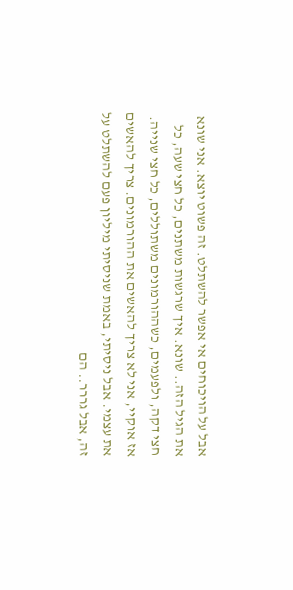אבל על הויכוחים אי אפשר להשתלט. זה פשוט יוצא. אני שונא את הגיל הזה.. שונא. איך שרגשות משתנים, כל חצי שעה, כל חצי דקה, ולפעמים, כשההורמונים משתוללים, כל חצי שנייה. אז אוקיי, אני לא צריך להאשים את ההורמונים. צריך להאשים את עצמי. אבל ניסיתי, באמת שניסיתי מיליון פעם להשתלט על זה, אבל גררר.. הם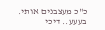כ"כ מעצבנים אותי. בעעע.. דיכי